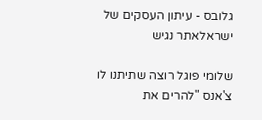גלובס - עיתון העסקים של ישראלאתר נגיש

שלומי פוגל רוצה שתיתנו לו צ'אנס "להרים את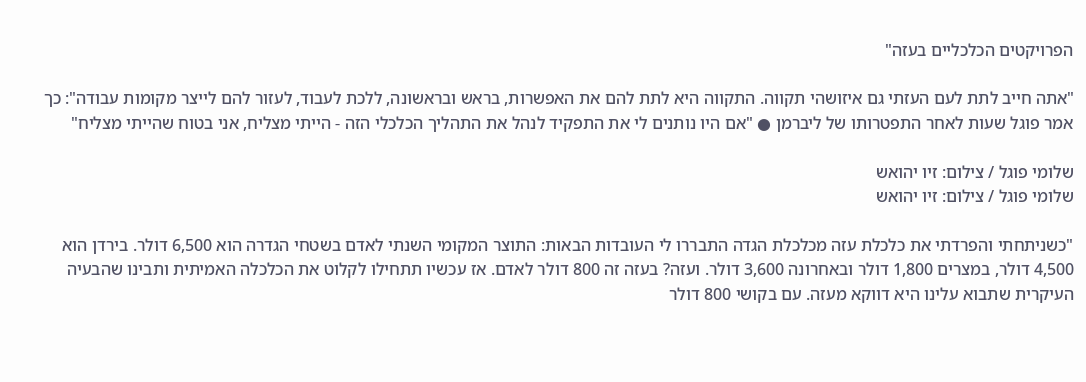הפרויקטים הכלכליים בעזה"

"אתה חייב לתת לעם העזתי גם איזושהי תקווה. התקווה היא לתת להם את האפשרות, בראש ובראשונה, ללכת לעבוד, לעזור להם לייצר מקומות עבודה": כך אמר פוגל שעות לאחר התפטרותו של ליברמן ● "אם היו נותנים לי את התפקיד לנהל את התהליך הכלכלי הזה - הייתי מצליח, אני בטוח שהייתי מצליח"

שלומי פוגל / צילום: זיו יהואש
שלומי פוגל / צילום: זיו יהואש

"כשניתחתי והפרדתי את כלכלת עזה מכלכלת הגדה התבררו לי העובדות הבאות: התוצר המקומי השנתי לאדם בשטחי הגדרה הוא 6,500 דולר. בירדן הוא 4,500 דולר, במצרים 1,800 דולר ובאחרונה 3,600 דולר. ועזה? בעזה זה 800 דולר לאדם. אז עכשיו תתחילו לקלוט את הכלכלה האמיתית ותבינו שהבעיה העיקרית שתבוא עלינו היא דווקא מעזה. עם בקושי 800 דולר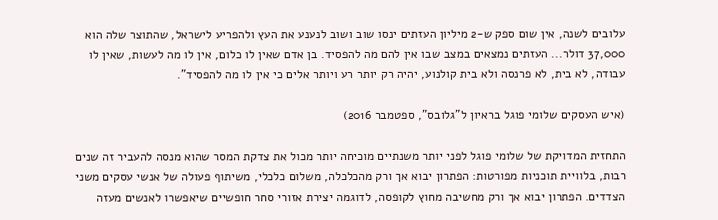עלובים לשנה, אין שום ספק ש-2 מיליון העזתים ינסו שוב ושוב לנענע את העץ ולהפריע לישראל, שהתוצר שלה הוא 37,000 דולר... העזתים נמצאים במצב שבו אין להם מה להפסיד. בן אדם שאין לו כלום, אין לו מה לעשות, שאין לו עבודה, לא בית, לא פרנסה ולא בית קולנוע, יהיה רק יותר רע ויותר אלים כי אין לו מה להפסיד".

(איש העסקים שלומי פוגל בראיון ל"גלובס", ספטמבר 2016)

התחזית המדויקת של שלומי פוגל לפני יותר משנתיים מוכיחה יותר מכול את צדקת המסר שהוא מנסה להעביר זה שנים רבות, בלוויית תוכניות מפורטות: הפתרון יבוא אך ורק מהכלכלה, משלום כלכלי, משיתוף פעולה של אנשי עסקים משני הצדדים. הפתרון יבוא אך ורק מחשיבה מחוץ לקופסה, לדוגמה יצירת אזורי סחר חופשיים שיאפשרו לאנשים מעזה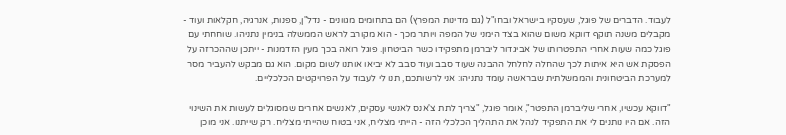לעבוד. הדברים של פוגל, שעסקיו בישראל ובחו"ל (גם מדינות המפרץ) הם בתחומים מגוונים - נדל"ן, ספנות, אנרגיה, חקלאות ועוד - מקבלים משנה תוקף דווקא משום שהוא בצד הימני של המפה ויותר מכך - הוא מקורב לראש הממשלה בנימין נתניהו. שוחחתי עם פוגל כמה שעות אחרי התפטרותו של אביגדור ליברמן מתפקידו כשר הביטחון. פוגל רואה בכך מעין הזדמנות - ייתכן שההכרזה על הפסקת אש היא איתות לכך שהחלה לחלחל ההבנה שעוד סבב ועוד סבב לא יביאו אותנו לשום מקום. הוא גם מבקש להעביר מסר למערכת הביטחונית והממשלתית שבראשה עומד נתניהו: אני לרשותכם, תנו לי לעבוד על הפרויקטים הכלכליים.

"דווקא עכשיו, אחרי שליברמן התפטר", אומר פוגל, "צריך לתת צ'אנס לאנשי עסקים, לאנשים אחרים שמסוגלים לעשות את השינוי הזה. אם היו נותנים לי את התפקיד לנהל את התהליך הכלכלי הזה - הייתי מצליח, אני בטוח שהייתי מצליח. רק שייתנו. אני מוכן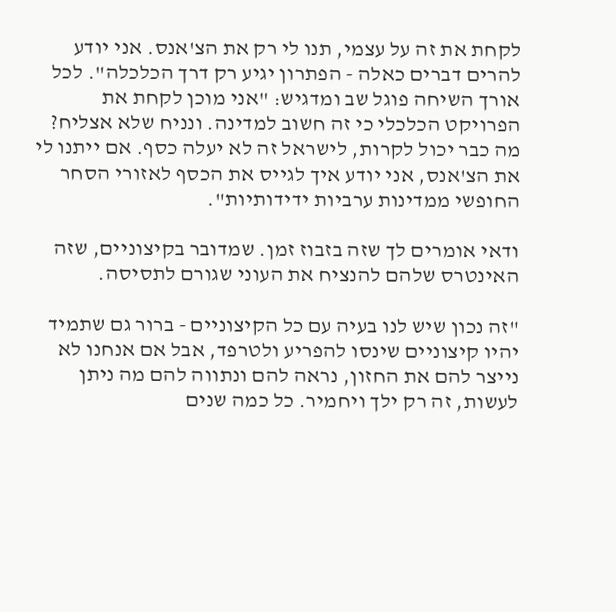לקחת את זה על עצמי, תנו לי רק את הצ'אנס. אני יודע להרים דברים כאלה - הפתרון יגיע רק דרך הכלכלה". לכל אורך השיחה פוגל שב ומדגיש: "אני מוכן לקחת את הפרויקט הכלכלי כי זה חשוב למדינה. ונניח שלא אצליח? מה כבר יכול לקרות, לישראל זה לא יעלה כסף. אם ייתנו לי את הצ'אנס, אני יודע איך לגייס את הכסף לאזורי הסחר החופשי ממדינות ערביות ידידותיות".

ודאי אומרים לך שזה בזבוז זמן. שמדובר בקיצוניים, שזה האינטרס שלהם להנציח את העוני שגורם לתסיסה.

"זה נכון שיש לנו בעיה עם כל הקיצוניים - ברור גם שתמיד יהיו קיצוניים שינסו להפריע ולטרפד, אבל אם אנחנו לא נייצר להם את החזון, נראה להם ונתווה להם מה ניתן לעשות, זה רק ילך ויחמיר. כל כמה שנים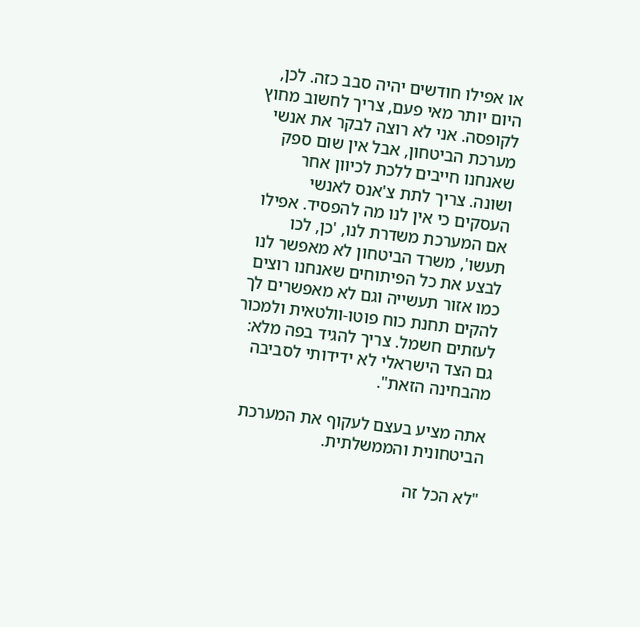או אפילו חודשים יהיה סבב כזה. לכן, היום יותר מאי פעם, צריך לחשוב מחוץ לקופסה. אני לא רוצה לבקר את אנשי מערכת הביטחון, אבל אין שום ספק שאנחנו חייבים ללכת לכיוון אחר ושונה. צריך לתת צ'אנס לאנשי העסקים כי אין לנו מה להפסיד. אפילו אם המערכת משדרת לנו, 'כן, לכו תעשו', משרד הביטחון לא מאפשר לנו לבצע את כל הפיתוחים שאנחנו רוצים כמו אזור תעשייה וגם לא מאפשרים לך להקים תחנת כוח פוטו-וולטאית ולמכור לעזתים חשמל. צריך להגיד בפה מלא: גם הצד הישראלי לא ידידותי לסביבה מהבחינה הזאת".

אתה מציע בעצם לעקוף את המערכת הביטחונית והממשלתית.

"לא הכל זה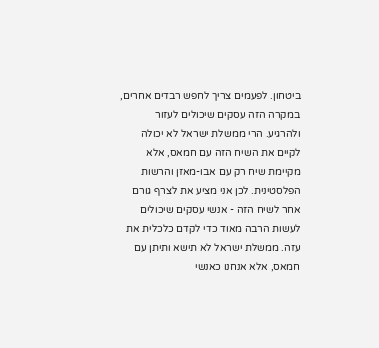ביטחון. לפעמים צריך לחפש רבדים אחרים, במקרה הזה עסקים שיכולים לעזור ולהרגיע. הרי ממשלת ישראל לא יכולה לקיים את השיח הזה עם חמאס, אלא מקיימת שיח רק עם אבו-מאזן והרשות הפלסטינית. לכן אני מציע את לצרף גורם אחר לשיח הזה - אנשי עסקים שיכולים לעשות הרבה מאוד כדי לקדם כלכלית את עזה. ממשלת ישראל לא תישא ותיתן עם חמאס, אלא אנחנו כאנשי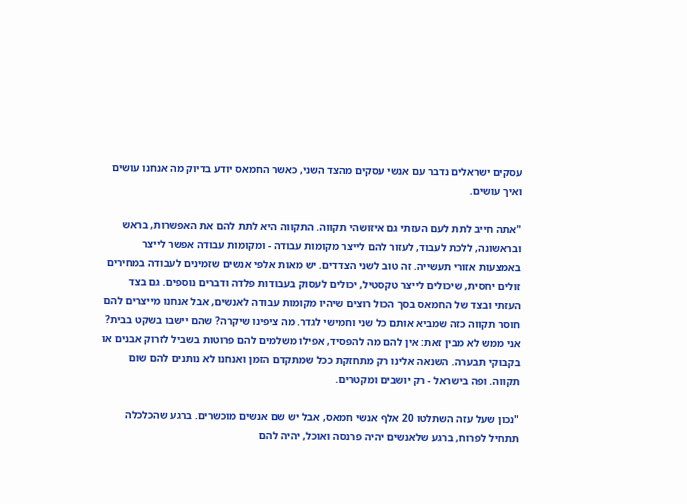עסקים ישראלים נדבר עם אנשי עסקים מהצד השני, כאשר החמאס יודע בדיוק מה אנחנו עושים ואיך עושים.

"אתה חייב לתת לעם העזתי גם איזושהי תקווה. התקווה היא לתת להם את האפשרות, בראש ובראשונה, ללכת לעבוד, לעזור להם לייצר מקומות עבודה - ומקומות עבודה אפשר לייצר באמצעות אזורי תעשייה. זה טוב לשני הצדדים. יש מאות אלפי אנשים שזמינים לעבודה במחירים זולים יחסית, שיכולים לייצר טקסטיל, יכולים לעסוק בעבודות פלדה ודברים נוספים. גם בצד העזתי ובצד של החמאס בסך הכול רוצים שיהיו מקומות עבודה לאנשים, אבל אנחנו מייצרים להם חוסר תקווה כזה שמביא אותם כל שני וחמישי לגדר. מה ציפינו שיקרה? שהם יישבו בשקט בבית? אני ממש לא מבין זאת: אין להם מה להפסיד, אפילו משלמים להם פרוטות בשביל לזרוק אבנים או בקבוקי תבערה. השנאה אלינו רק מתחזקת ככל שמתקדם הזמן ואנחנו לא נותנים להם שום תקווה. ופה בישראל - רק יושבים ומקטרים.

"נכון שעל עזה השתלטו 20 אלף אנשי חמאס, אבל יש שם אנשים מוכשרים. ברגע שהכלכלה תתחיל לפרוח, ברגע שלאנשים יהיה פרנסה ואוכל, יהיה להם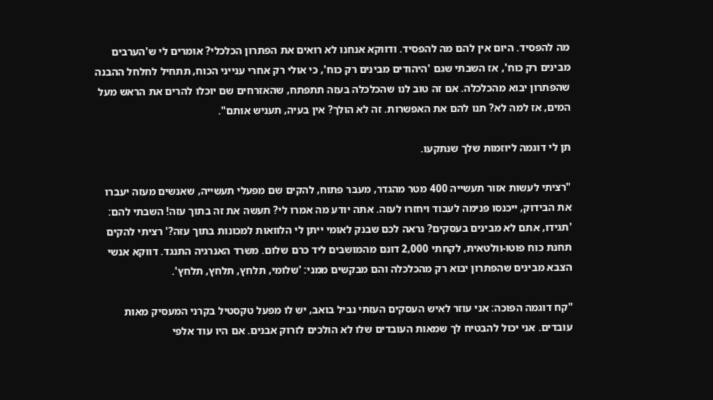מה להפסיד. היום אין להם מה להפסיד. ודווקא אנחנו לא רואים את הפתרון הכלכלי? אומרים לי ש'הערבים מבינים רק כוח', אז השבתי שגם 'היהודים מבינים רק כוח', כי אולי רק אחרי ענייני הכוח, תתחיל לחלחל ההבנה שהפתרון יבוא מהכלכלה. אם זה טוב לנו שהכלכלה בעזה תתפתח, שהאזרחים שם יוכלו להרים את הראש מעל המים, אז למה לא? תנו להם את האפשרות. זה לא הולך? אין בעיה, תעניש אותם".

תן לי דוגמה ליוזמות שלך שנתקעו.

"רציתי לעשות אזור תעשייה 400 מטר מהגדר, מעבר פתוח, להקים שם מפעלי תעשייה, שאנשים מעזה יעברו את הבידוק, ייכנסו פנימה לעבוד ויחזרו לעזה. אתה יודע מה אמרו לי? תעשה את זה בתוך עזה! השבתי להם: 'תגידו, אתם לא מבינים בעסקים? נראה לכם שבנק לאומי ייתן לי הלוואות למכונות בתוך עזה?' רציתי להקים תחנת כוח פוטו-וולטאית, לקחתי 2,000 דונם מהמושבים ליד כרם שלום. משרד האנרגיה התנגד. דווקא אנשי הצבא מבינים שהפתרון יבוא רק מהכלכלה והם מבקשים ממני: 'שלומי, תלחץ, תלחץ, תלחץ'.

"קח דוגמה הפוכה: אני עוזר לאיש העסקים העזתי נביל בואב, יש לו מפעל טקסטיל בקרני המעסיק מאות עובדים. אני יכול להבטיח לך שמאות העובדים שלו לא הולכים לזרוק אבנים. אם היו עוד אלפי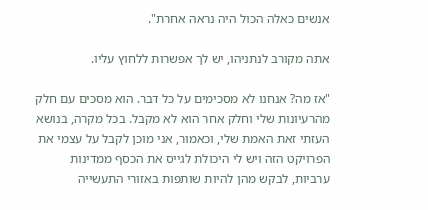אנשים כאלה הכול היה נראה אחרת".

אתה מקורב לנתניהו, יש לך אפשרות ללחוץ עליו.

"אז מה? אנחנו לא מסכימים על כל דבר. הוא מסכים עם חלק מהרעיונות שלי וחלק אחר הוא לא מקבל. בכל מקרה, בנושא העזתי זאת האמת שלי, וכאמור, אני מוכן לקבל על עצמי את הפרויקט הזה ויש לי היכולת לגייס את הכסף ממדינות ערביות, לבקש מהן להיות שותפות באזורי התעשייה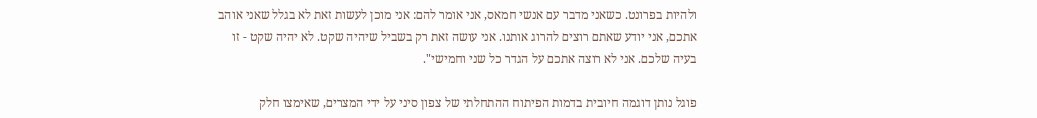ולהיות בפרונט. כשאני מדבר עם אנשי חמאס, אני אומר להם: אני מוכן לעשות זאת לא בגלל שאני אוהב אתכם, אני יודע שאתם רוצים להרוג אותנו. אני עושה זאת רק בשביל שיהיה שקט. לא יהיה שקט - זו בעיה שלכם. אני לא רוצה אתכם על הגדר כל שני וחמישי".

פוגל נותן דוגמה חיובית בדמות הפיתוח ההתחלתי של צפון סיני על ידי המצרים, שאימצו חלק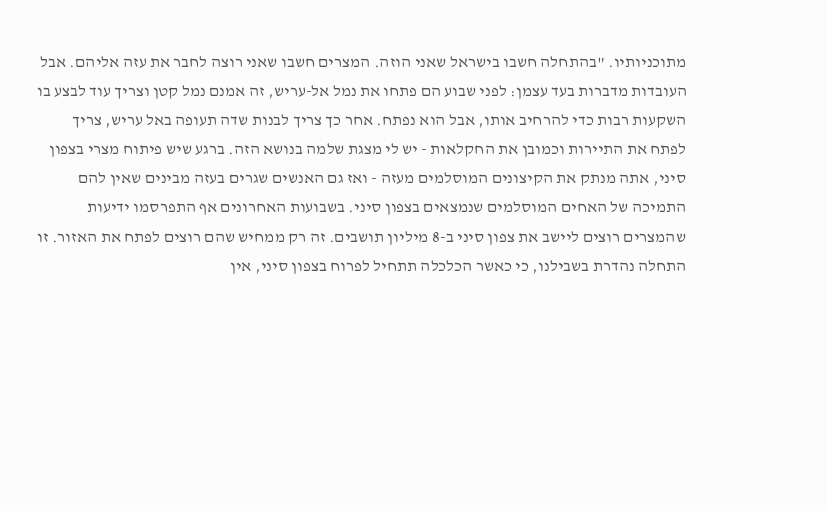מתוכניותיו. "בהתחלה חשבו בישראל שאני הוזה. המצרים חשבו שאני רוצה לחבר את עזה אליהם. אבל העובדות מדברות בעד עצמן: לפני שבוע הם פתחו את נמל אל-עריש, זה אמנם נמל קטן וצריך עוד לבצע בו השקעות רבות כדי להרחיב אותו, אבל הוא נפתח. אחר כך צריך לבנות שדה תעופה באל עריש, צריך לפתח את התיירות וכמובן את החקלאות - יש לי מצגת שלמה בנושא הזה. ברגע שיש פיתוח מצרי בצפון סיני, אתה מנתק את הקיצונים המוסלמים מעזה - ואז גם האנשים שגרים בעזה מבינים שאין להם התמיכה של האחים המוסלמים שנמצאים בצפון סיני. בשבועות האחרונים אף התפרסמו ידיעות שהמצרים רוצים ליישב את צפון סיני ב-8 מיליון תושבים. זה רק ממחיש שהם רוצים לפתח את האזור. זו התחלה נהדרת בשבילנו, כי כאשר הכלכלה תתחיל לפרוח בצפון סיני, אין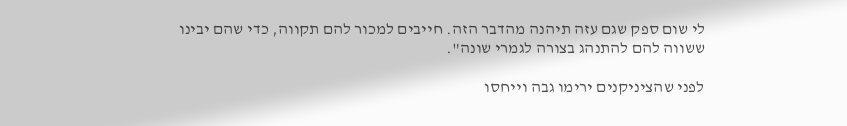לי שום ספק שגם עזה תיהנה מהדבר הזה. חייבים למכור להם תקווה, כדי שהם יבינו ששווה להם להתנהג בצורה לגמרי שונה".

לפני שהציניקנים ירימו גבה וייחסו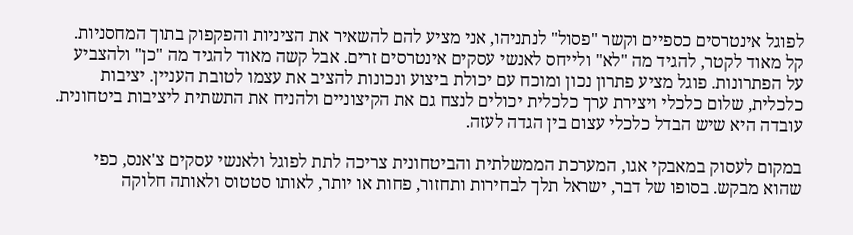לפוגל אינטרסים כספיים וקשר "פסול" לנתניהו, אני מציע להם להשאיר את הציניות והפקפוק בתוך המחסניות. קל מאוד לקטר, להגיד מה "לא" ולייחס לאנשי עסקים אינטרסים זרים. אבל קשה מאוד להגיד מה "כן" ולהצביע על הפתרונות. פוגל מציע פתרון נכון ומוכח עם יכולת ביצוע ונכונות להציב את עצמו לטובת העניין. יציבות כלכלית, שלום כלכלי ויצירת ערך כלכלית יכולים לנצח גם את הקיצוניים ולהניח את התשתית ליציבות ביטחונית. עובדה היא שיש הבדל כלכלי עצום בין הגדה לעזה.

במקום לעסוק במאבקי אגו, המערכת הממשלתית והביטחונית צריכה לתת לפוגל ולאנשי עסקים צ'אנס, כפי שהוא מבקש. בסופו של דבר, ישראל תלך לבחירות ותחזור, פחות או יותר, לאותו סטטוס ולאותה חלוקה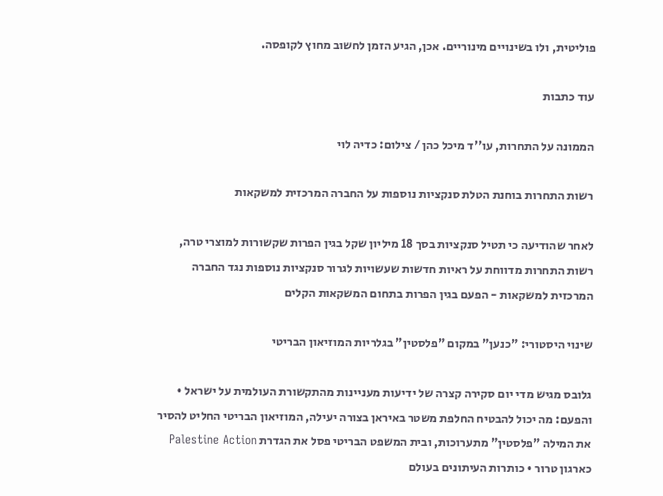פוליטית, ולו בשינויים מינוריים. אכן, הגיע הזמן לחשוב מחוץ לקופסה.

עוד כתבות

הממונה על התחרות, עו''ד מיכל כהן / צילום: כדיה לוי

רשות התחרות בוחנת הטלת סנקציות נוספות על החברה המרכזית למשקאות

לאחר שהודיעה כי תטיל סנקציות בסך 18 מיליון שקל בגין הפרות שקשורות למוצרי טרה, רשות התחרות מדווחת על ראיות חדשות שעשויות לגרור סנקציות נוספות נגד החברה המרכזית למשקאות - הפעם בגין הפרות בתחום המשקאות הקלים

שינוי היסטורי: "כנען" במקום "פלסטין" בגלריות המוזיאון הבריטי

גלובס מגיש מדי יום סקירה קצרה של ידיעות מעניינות מהתקשורת העולמית על ישראל • והפעם: מה יכול להבטיח החלפת משטר באיראן בצורה יעילה, המוזיאון הבריטי החליט להסיר את המילה "פלסטין" מתערוכות, ובית המשפט הבריטי פסל את הגדרת Palestine Action כארגון טרור • כותרות העיתונים בעולם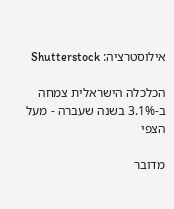אילוסטרציה: Shutterstock

הכלכלה הישראלית צמחה ב-3.1% בשנה שעברה - מעל הצפי

מדובר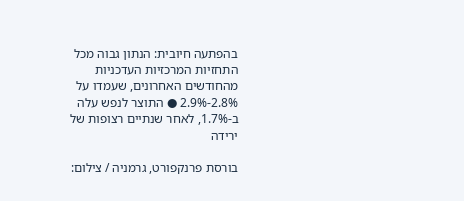בהפתעה חיובית: הנתון גבוה מכל התחזיות המרכזיות העדכניות מהחודשים האחרונים, שעמדו על 2.8%-2.9% ● התוצר לנפש עלה ב-1.7%, לאחר שנתיים רצופות של ירידה

בורסת פרנקפורט, גרמניה / צילום: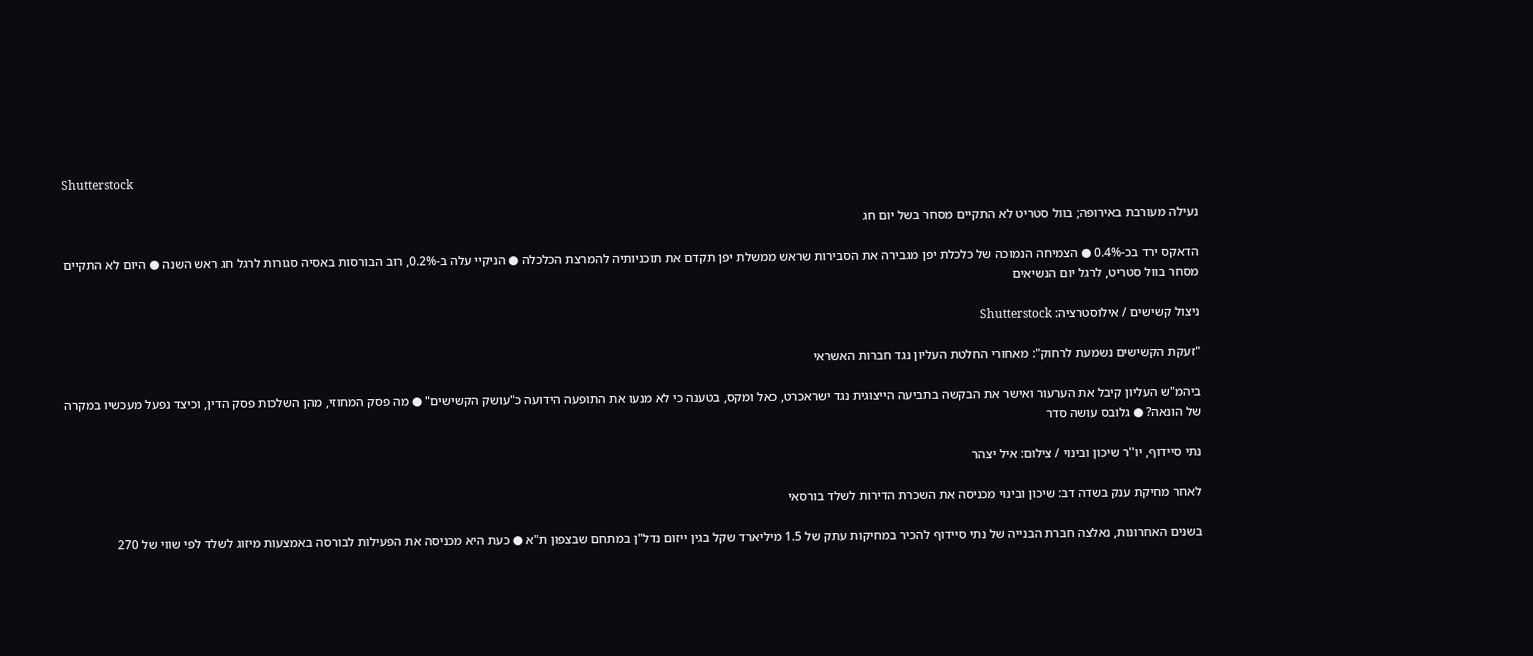Shutterstock

נעילה מעורבת באירופה; בוול סטריט לא התקיים מסחר בשל יום חג

הדאקס ירד בכ-0.4% ● הצמיחה הנמוכה של כלכלת יפן מגבירה את הסבירות שראש ממשלת יפן תקדם את תוכניותיה להמרצת הכלכלה ● הניקיי עלה ב-0.2%, רוב הבורסות באסיה סגורות לרגל חג ראש השנה ● היום לא התקיים מסחר בוול סטריט, לרגל יום הנשיאים

ניצול קשישים / אילוסטרציה: Shutterstock

"זעקת הקשישים נשמעת לרחוק": מאחורי החלטת העליון נגד חברות האשראי

ביהמ"ש העליון קיבל את הערעור ואישר את הבקשה בתביעה הייצוגית נגד ישראכרט, כאל ומקס, בטענה כי לא מנעו את התופעה הידועה כ"עושק הקשישים" ● מה פסק המחוזי, מהן השלכות פסק הדין, וכיצד נפעל מעכשיו במקרה של הונאה? ● גלובס עושה סדר

נתי סיידוף, יו''ר שיכון ובינוי / צילום: איל יצהר

לאחר מחיקת ענק בשדה דב: שיכון ובינוי מכניסה את השכרת הדירות לשלד בורסאי

בשנים האחרונות, נאלצה חברת הבנייה של נתי סיידוף להכיר במחיקות עתק של 1.5 מיליארד שקל בגין ייזום נדל"ן במתחם שבצפון ת"א ● כעת היא מכניסה את הפעילות לבורסה באמצעות מיזוג לשלד לפי שווי של 270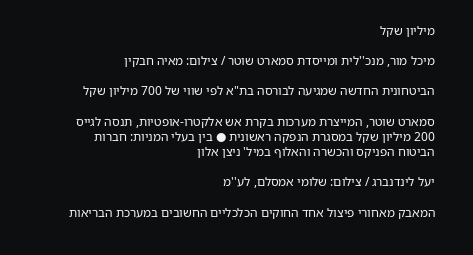מיליון שקל

מיכל מור, מנכ''לית ומייסדת סמארט שוטר / צילום: מאיה חבקין

הביטחונית החדשה שמגיעה לבורסה בת"א לפי שווי של 700 מיליון שקל

סמארט שוטר, המייצרת מערכות בקרת אש אלקטרו-אופטיות, תנסה לגייס 200 מיליון שקל במסגרת הנפקה ראשונית ● בין בעלי המניות: חברות הביטוח הפניקס והכשרה והאלוף במיל' ניצן אלון

יעל לינדנברג / צילום: שלומי אמסלם, לע''מ

המאבק מאחורי פיצול אחד החוקים הכלכליים החשובים במערכת הבריאות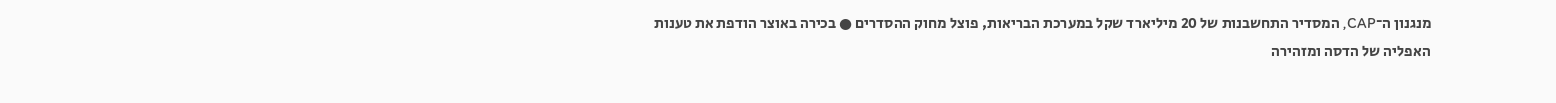מנגנון ה־CAP, המסדיר התחשבנות של 20 מיליארד שקל במערכת הבריאות, פוצל מחוק ההסדרים ● בכירה באוצר הודפת את טענות האפליה של הדסה ומזהירה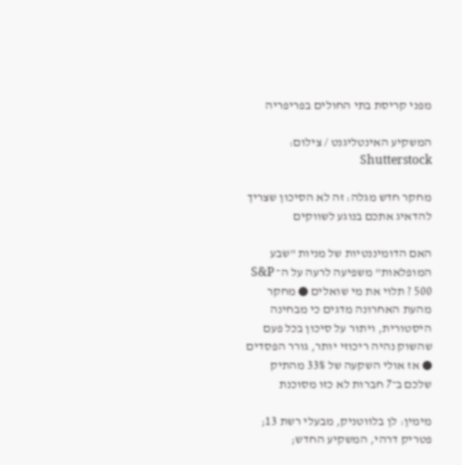מפני קריסת בתי החולים בפריפריה

המשקיע האינטליגנט / צילום: Shutterstock

מחקר חדש מגלה: זה לא הסיכון שצריך להדאיג אתכם בנוגע לשווקים

האם הדומיננטיות של מניות "שבע המופלאות" משפיעה לרעה על ה־ S&P 500 ? תלוי את מי שואלים ● מחקר מהעת האחרונה מדגים כי מבחינה היסטורית, ויתור על סיכון בכל פעם שהשוק נהיה ריכוזי יותר, גורר הפסדים ● אז אולי השקעה של 33% מהתיק שלכם ב־7 חברות לא כזו מסוכנת

מימין: לן בלווטניק, מבעלי רשת 13; פטריק דרהי, המשקיע החדש;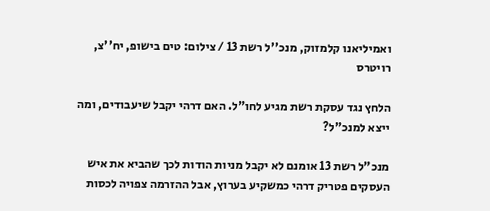ואמיליאנו קלמזוק, מנכ''ל רשת 13 / צילום: טים בישופ, יח''צ, רויטרס

הלחץ נגד עסקת רשת מגיע לחו"ל. האם דרהי יקבל שיעבודים, ומה ייצא למנכ"ל?

מנכ"ל רשת 13 אומנם לא יקבל מניות הודות לכך שהביא את איש העסקים פטריק דרהי כמשקיע בערוץ, אבל ההזרמה צפויה לכסות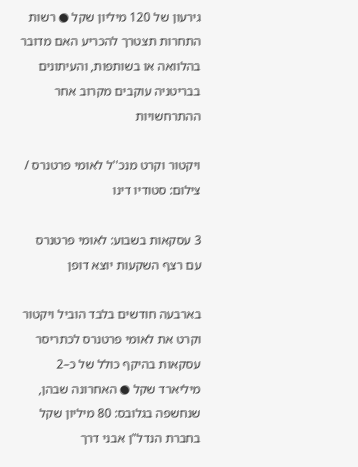גירעון של 120 מיליון שקל ● רשות התחרות תצטרך להכריע האם מדובר בהלוואה או בשותפות, והעיתונים בבריטניה עוקבים מקרוב אחר ההתרחשויות

ויקטור וקרט מנכ''ל לאומי פרטנרס / צילום: סטודיו דינו

3 עסקאות בשבוע: לאומי פרטנרס עם רצף השקעות יוצא דופן

בארבעה חודשים בלבד הוביל ויקטור וקרט את לאומי פרטנרס לכתריסר עסקאות בהיקף כולל של כ–2 מיליארד שקל ● האחרונה שבהן, שנחשפה בגלובס: 80 מיליון שקל בחברת הנדל"ן אבני דרך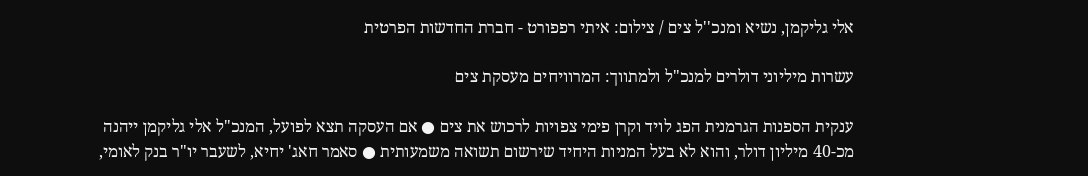אלי גליקמן, נשיא ומנכ''ל צים / צילום: איתי רפפורט - חברת החדשות הפרטית

עשרות מיליוני דולרים למנכ"ל ולמתווך: המרוויחים מעסקת צים

ענקית הספנות הגרמנית הפג לויד וקרן פימי צפויות לרכוש את צים ● אם העסקה תצא לפועל, המנכ"ל אלי גליקמן ייהנה מכ-40 מיליון דולר, והוא לא בעל המניות היחיד שירשום תשואה משמעותית ● סאמר חאג' יחיא, לשעבר יו"ר בנק לאומי,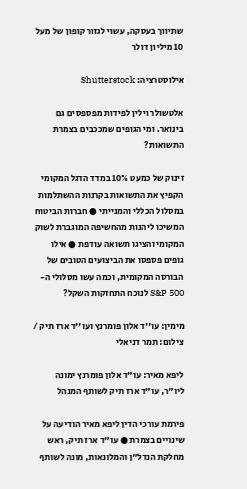שתיווך בעסקה, עשוי לגזור קופון של מעל 10 מיליון דולר

אילוסטרציה: Shutterstock

אלטשולר וילין לפידות מפספסים גם בינואר. ומי הגופים שמככבים בצמרת התשואות?

זינוק של כמעט 10% במדד הדגל המקומי הקפיץ את התשואות בקרנות ההשתלמות במסלול הכללי והמנייתי ● חברות הביטוח המשיכו ליהנות מהחשיפה המוגברת לשוק המקומי והציגו תשואה עודפת ● אילו גופים פספסו את הביצועים הטובים של הבורסה המקומית, וכמה עשו מסלולי ה-S&P 500 לנוכח התחזקות השקל?

מימין: עו''ד אלון פומרנץ ועו''ד ארז תיק / צילום: תמר דניאלי

ליפא מאיר: עו"ד אלון פומרנץ ימונה ליו"ר, עו"ד ארז תיק לשותף המנהל

פירמת עורכי הדין ליפא מאיר הודיעה על שינויים בצמרת ● עו"ד ארז תיק, ראש מחלקת הנדל"ן והמלונאות, מונה לשותף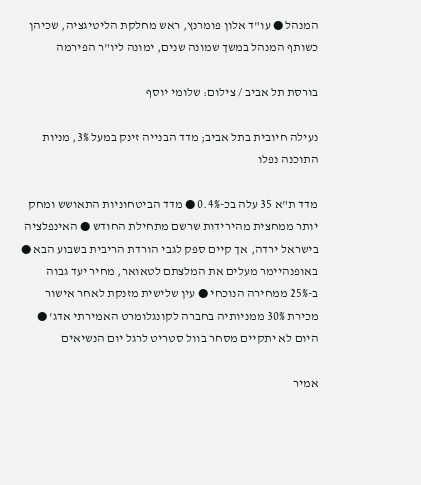המנהל ● עו"ד אלון פומרנץ, ראש מחלקת הליטיגציה, שכיהן כשותף המנהל במשך שמונה שנים, ימונה ליו"ר הפירמה

בורסת תל אביב / צילום: שלומי יוסף

נעילה חיובית בתל אביב; מדד הבנייה זינק במעל 3%, מניות התוכנה נפלו

מדד ת"א 35 עלה בכ-0.4% ● מדד הביטחוניות התאושש ומחק יותר ממחצית מהירידות שרשם מתחילת החודש ● האינפלציה בישראל ירדה, אך קיים ספק לגבי הורדת הריבית בשבוע הבא ● באופנהיימר מעלים את המלצתם לטאואר, מחיר יעד גבוה ב-25% ממחירה הנוכחי ● עין שלישית מזנקת לאחר אישור מכירת 30% ממניותיה בחברה לקונגלומרט האמירתי אדג' ● היום לא יתקיים מסחר בוול סטריט לרגל יום הנשיאים

אמיר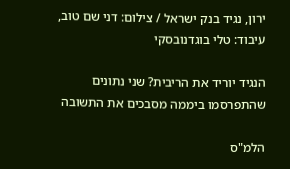ירון, נגיד בנק ישראל / צילום: דני שם טוב, עיבוד: טלי בוגדנובסקי

הנגיד יוריד את הריבית? שני נתונים שהתפרסמו ביממה מסבכים את התשובה

הלמ"ס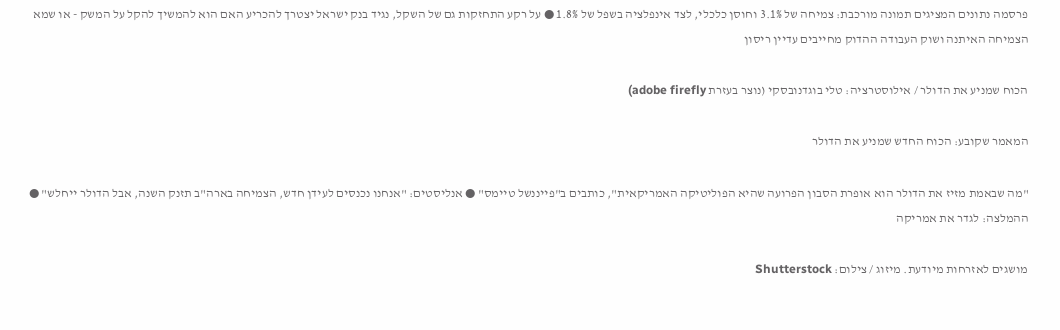פרסמה נתונים המציגים תמונה מורכבת: צמיחה של 3.1% וחוסן כלכלי, לצד אינפלציה בשפל של 1.8% ● על רקע התחזקות גם של השקל, נגיד בנק ישראל יצטרך להכריע האם הוא להמשיך להקל על המשק - או שמא הצמיחה האיתנה ושוק העבודה ההדוק מחייבים עדיין ריסון

הכוח שמניע את הדולר / אילוסטרציה: טלי בוגדנובסקי (נוצר בעזרת adobe firefly)

המאמר שקובע: הכוח החדש שמניע את הדולר

"מה שבאמת מזיז את הדולר הוא אופרת הסבון הפרועה שהיא הפוליטיקה האמריקאית", כותבים ב"פייננשל טיימס" ● אנליסטים: "אנחנו נכנסים לעידן חדש, הצמיחה בארה"ב תזנק השנה, אבל הדולר ייחלש" ● ההמלצה: לגדר את אמריקה

מושגים לאזרחות מיודעת. מיזוג / צילום: Shutterstock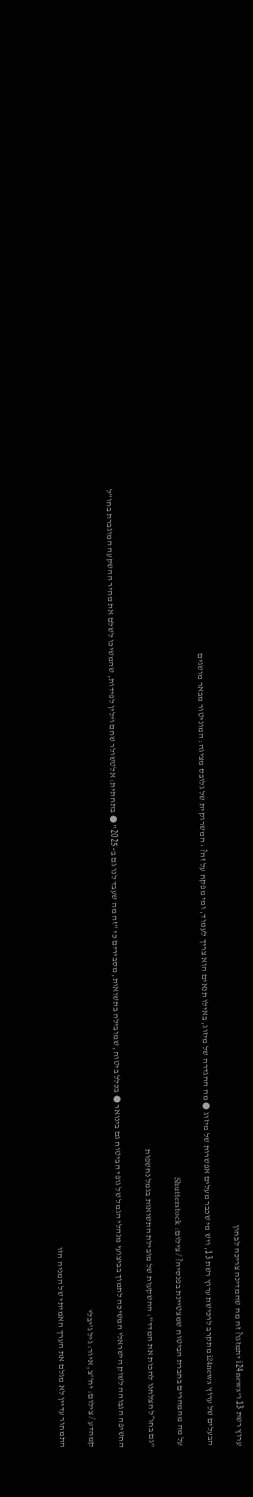ערוץ רשת 13 ו־i24news יתמזגו? זה מה שהמדינה צריכה לבחון

הבעלים של ערוץ i24news מתקרב לרכישת ערוץ רשת 13, ויש מי שכבר מעלים אפשרות של מיזוג ● מה ההגדרה של מיזוג, באילו תנאים הוא צריך לעמוד, ומי מפקח על זה? • המשרוקית של גלובס מציגה: המוניטור מבאר מושגים

על מה מהמהרים בחברת הביטוח שמצטיינת בפנסיה? / צילום: Shutterstock

"גם בחו״ל הצלחנו להכות את המדד": ההשקעות של מובילת התשואות בגמל נחשפות

החשיפה הגבוהה לשוק הישראלי המשיכה לתמוך בביצועי מנהלי הגמל של גופי הביטוח גם בינואר ● בכלל ביטוח, שמובילה בתשואות, מסבירים כי "זה מה שעבד לנו גם ב–2025" ● בתחתית: אלטשולר שחם וילין לפידות, שהמשיכו לשלם את מחיר ההשקעה המוגברת בחו"ל

קמהדע / צילום: יח''צ, איור: גיל ג'יבלי

התמחור עדיין לא מגלם את הערך האמיתי של המניה הזו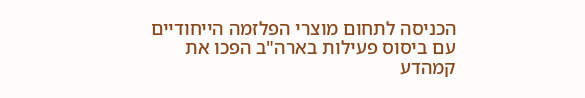הכניסה לתחום מוצרי הפלזמה הייחודיים עם ביסוס פעילות בארה"ב הפכו את קמהדע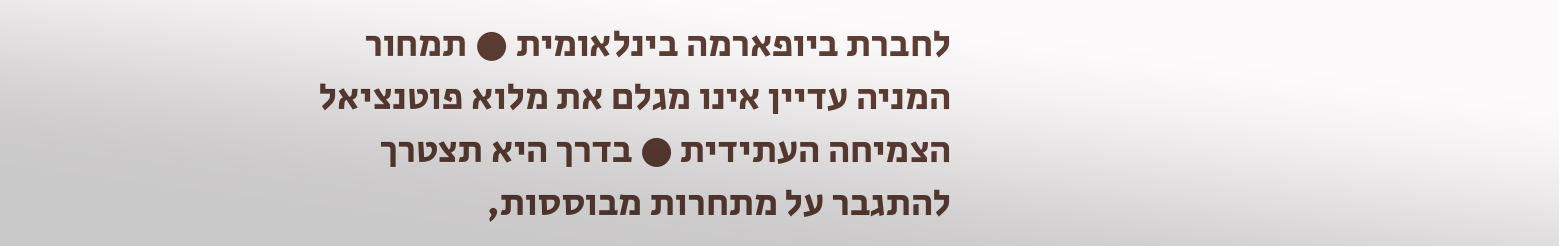לחברת ביופארמה בינלאומית ● תמחור המניה עדיין אינו מגלם את מלוא פוטנציאל הצמיחה העתידית ● בדרך היא תצטרך להתגבר על מתחרות מבוססות,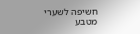חשיפה לשערי מטבע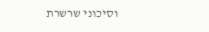וסיכוני שרשרת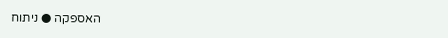האספקה ● ניתוח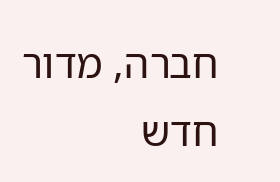חברה, מדור חדש